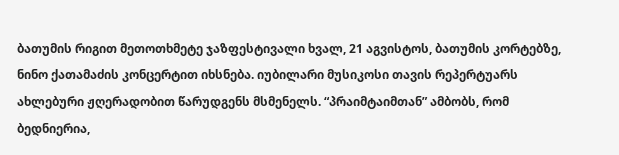ბათუმის რიგით მეთოთხმეტე ჯაზფესტივალი ხვალ, 21 აგვისტოს, ბათუმის კორტებზე, ნინო ქათამაძის კონცერტით იხსნება. იუბილარი მუსიკოსი თავის რეპერტუარს ახლებური ჟღერადობით წარუდგენს მსმენელს. “პრაიმტაიმთან” ამბობს, რომ ბედნიერია,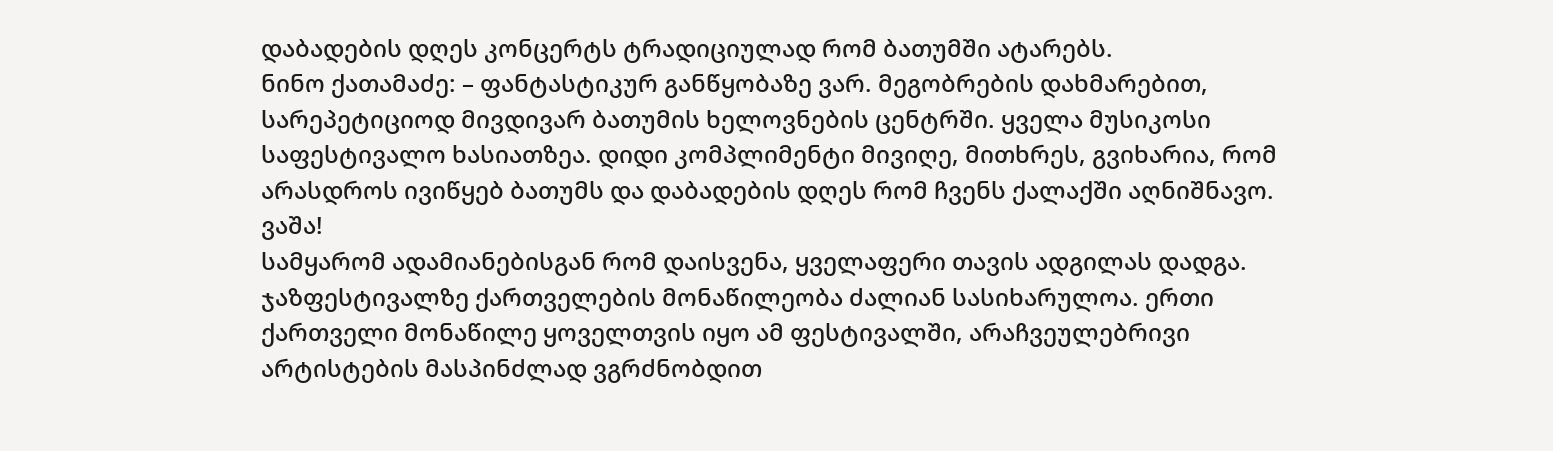დაბადების დღეს კონცერტს ტრადიციულად რომ ბათუმში ატარებს.
ნინო ქათამაძე: – ფანტასტიკურ განწყობაზე ვარ. მეგობრების დახმარებით, სარეპეტიციოდ მივდივარ ბათუმის ხელოვნების ცენტრში. ყველა მუსიკოსი საფესტივალო ხასიათზეა. დიდი კომპლიმენტი მივიღე, მითხრეს, გვიხარია, რომ არასდროს ივიწყებ ბათუმს და დაბადების დღეს რომ ჩვენს ქალაქში აღნიშნავო. ვაშა!
სამყარომ ადამიანებისგან რომ დაისვენა, ყველაფერი თავის ადგილას დადგა. ჯაზფესტივალზე ქართველების მონაწილეობა ძალიან სასიხარულოა. ერთი ქართველი მონაწილე ყოველთვის იყო ამ ფესტივალში, არაჩვეულებრივი არტისტების მასპინძლად ვგრძნობდით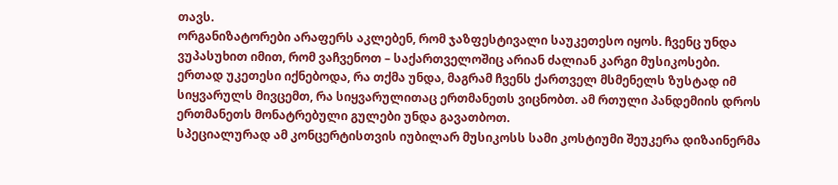თავს.
ორგანიზატორები არაფერს აკლებენ, რომ ჯაზფესტივალი საუკეთესო იყოს. ჩვენც უნდა ვუპასუხით იმით, რომ ვაჩვენოთ – საქართველოშიც არიან ძალიან კარგი მუსიკოსები. ერთად უკეთესი იქნებოდა, რა თქმა უნდა, მაგრამ ჩვენს ქართველ მსმენელს ზუსტად იმ სიყვარულს მივცემთ, რა სიყვარულითაც ერთმანეთს ვიცნობთ. ამ რთული პანდემიის დროს ერთმანეთს მონატრებული გულები უნდა გავათბოთ.
სპეციალურად ამ კონცერტისთვის იუბილარ მუსიკოსს სამი კოსტიუმი შეუკერა დიზაინერმა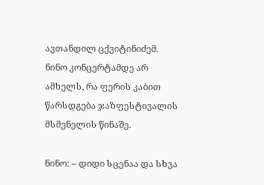ავთანდილ ცქვიტინიძემ. ნინო კონცერტამდე არ ამხელს, რა ფერის კაბით წარსდგება ჯაზფესტივალის მსმენელის წინაშე.

ნინო: – დიდი სცენაა და სხვა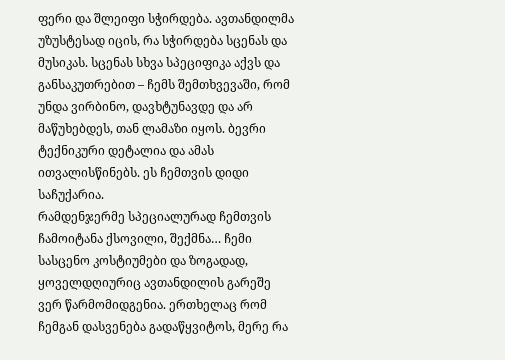ფერი და შლეიფი სჭირდება. ავთანდილმა უზუსტესად იცის, რა სჭირდება სცენას და მუსიკას. სცენას სხვა სპეციფიკა აქვს და განსაკუთრებით – ჩემს შემთხვევაში, რომ უნდა ვირბინო, დავხტუნავდე და არ მაწუხებდეს, თან ლამაზი იყოს. ბევრი ტექნიკური დეტალია და ამას ითვალისწინებს. ეს ჩემთვის დიდი საჩუქარია.
რამდენჯერმე სპეციალურად ჩემთვის ჩამოიტანა ქსოვილი, შექმნა… ჩემი სასცენო კოსტიუმები და ზოგადად, ყოველდღიურიც ავთანდილის გარეშე ვერ წარმომიდგენია. ერთხელაც რომ ჩემგან დასვენება გადაწყვიტოს, მერე რა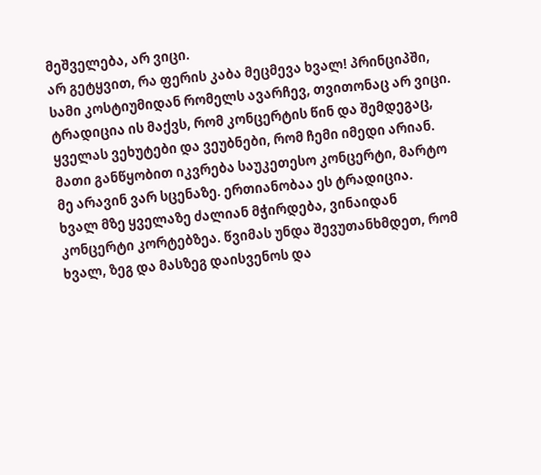მეშველება, არ ვიცი.
არ გეტყვით, რა ფერის კაბა მეცმევა ხვალ! პრინციპში, სამი კოსტიუმიდან რომელს ავარჩევ, თვითონაც არ ვიცი.
ტრადიცია ის მაქვს, რომ კონცერტის წინ და შემდეგაც, ყველას ვეხუტები და ვეუბნები, რომ ჩემი იმედი არიან. მათი განწყობით იკვრება საუკეთესო კონცერტი, მარტო მე არავინ ვარ სცენაზე. ერთიანობაა ეს ტრადიცია.
ხვალ მზე ყველაზე ძალიან მჭირდება, ვინაიდან კონცერტი კორტებზეა. წვიმას უნდა შევუთანხმდეთ, რომ ხვალ, ზეგ და მასზეგ დაისვენოს და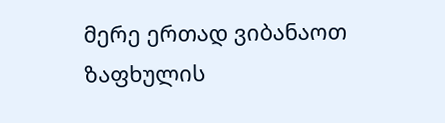მერე ერთად ვიბანაოთ ზაფხულის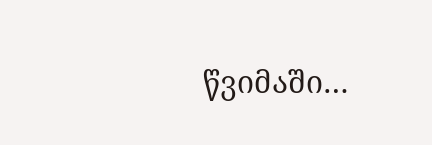წვიმაში…